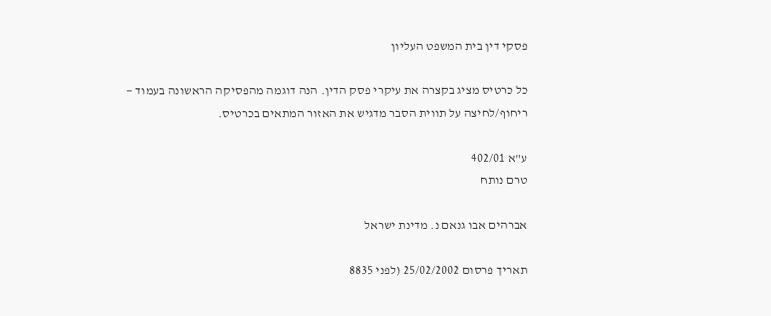פסקי דין בית המשפט העליון

כל כרטיס מציג בקצרה את עיקרי פסק הדין. הנה דוגמה מהפסיקה הראשונה בעמוד — ריחוף/לחיצה על תווית הסבר מדגיש את האזור המתאים בכרטיס.

ע"א 402/01
טרם נותח

אברהים אבו גנאם נ. מדינת ישראל

תאריך פרסום 25/02/2002 (לפני 8835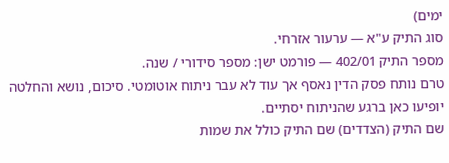ימים)
סוג התיק ע"א — ערעור אזרחי.
מספר התיק 402/01 — פורמט ישן: מספר סידורי / שנה.
טרם נותח פסק הדין נאסף אך עוד לא עבר ניתוח אוטומטי. סיכום, נושא והחלטה יופיעו כאן ברגע שהניתוח יסתיים.
שם התיק (הצדדים) שם התיק כולל את שמות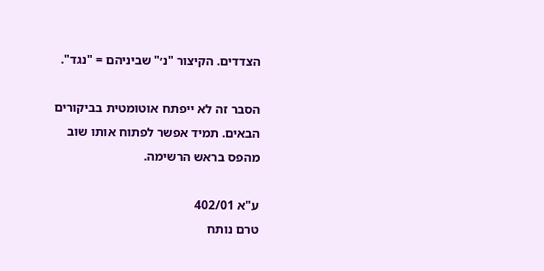הצדדים. הקיצור "נ׳" שביניהם = "נגד".

הסבר זה לא ייפתח אוטומטית בביקורים הבאים. תמיד אפשר לפתוח אותו שוב מהפס בראש הרשימה.

ע"א 402/01
טרם נותח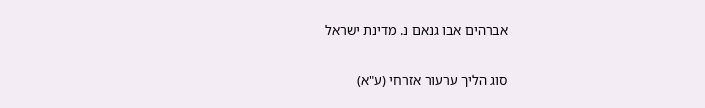אברהים אבו גנאם נ. מדינת ישראל

סוג הליך ערעור אזרחי (ע"א)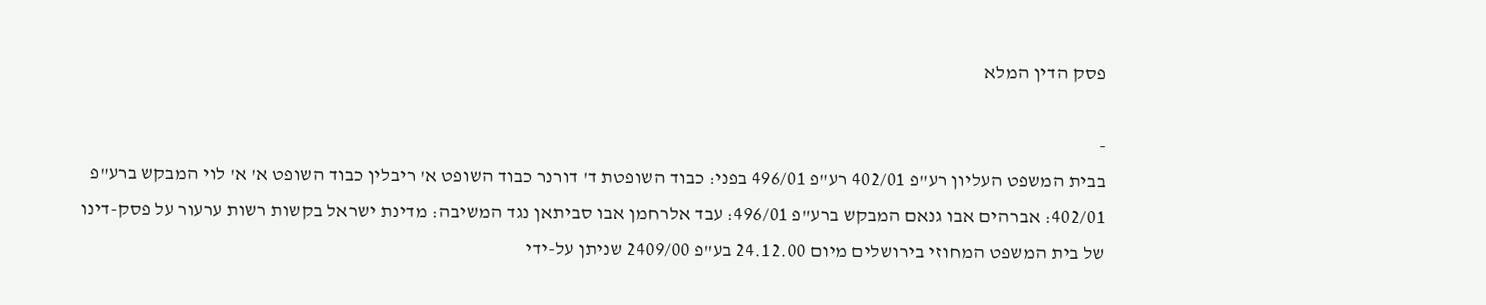פסק הדין המלא

-
בבית המשפט העליון רע"פ 402/01 רע"פ 496/01 בפני: כבוד השופטת ד' דורנר כבוד השופט א' ריבלין כבוד השופט א' א' לוי המבקש ברע"פ 402/01: אברהים אבו גנאם המבקש ברע"פ 496/01: עבד אלרחמן אבו סביתאן נגד המשיבה: מדינת ישראל בקשות רשות ערעור על פסק-דינו של בית המשפט המחוזי בירושלים מיום 24.12.00 בע"פ 2409/00 שניתן על-ידי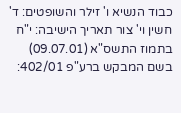כבוד הנשיא ו' זילר והשופטים: ד' חשין וי' צור תאריך הישיבה: י"ח בתמוז התשס"א (09.07.01) בשם המבקש ברע"פ 402/01: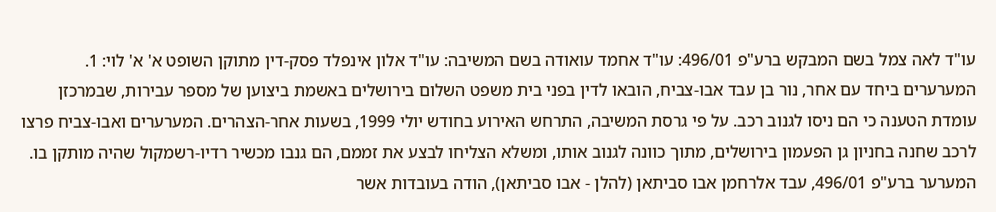עו"ד לאה צמל בשם המבקש ברע"פ 496/01: עו"ד אחמד עואודה בשם המשיבה: עו"ד אלון אינפלד פסק-דין מתוקן השופט א' א' לוי: 1. המערערים ביחד עם אחר, נור בן עבד אבו-צביח, הובאו לדין בפני בית משפט השלום בירושלים באשמת ביצוען של מספר עבירות, שבמרכזן עומדת הטענה כי הם ניסו לגנוב רכב. על פי גרסת המשיבה, התרחש האירוע בחודש יולי 1999, בשעות אחר-הצהרים. המערערים ואבו-צביח פרצו לרכב שחנה בחניון גן הפעמון בירושלים, מתוך כוונה לגנוב אותו, ומשלא הצליחו לבצע את זממם, הם גנבו מכשיר רדיו-רשמקול שהיה מותקן בו. המערער ברע"פ 496/01, עבד אלרחמן אבו סביתאן (להלן - אבו סביתאן), הודה בעובדות אשר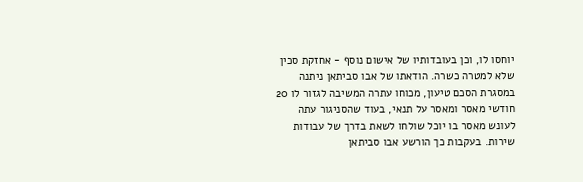יוחסו לו, וכן בעובדותיו של אישום נוסף - אחזקת סכין שלא למטרה כשרה. הודאתו של אבו סביתאן ניתנה במסגרת הסכם טיעון, מכוחו עתרה המשיבה לגזור לו 20 חודשי מאסר ומאסר על תנאי, בעוד שהסניגור עתה לעונש מאסר בו יוכל שולחו לשאת בדרך של עבודות שירות. בעקבות כך הורשע אבו סביתאן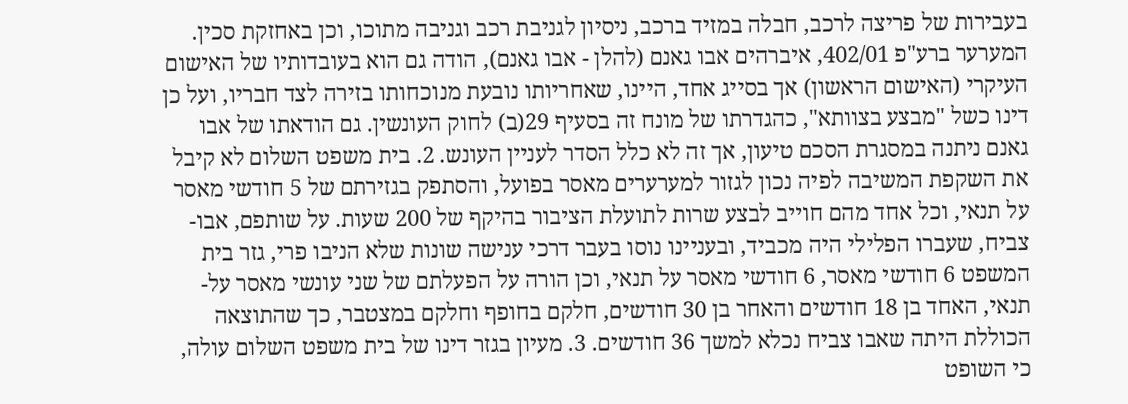בעבירות של פריצה לרכב, חבלה במזיד ברכב, ניסיון לגניבת רכב וגניבה מתוכו, וכן באחזקת סכין. המערער ברע"פ 402/01, איברהים אבו גאנם (להלן - אבו גאנם), הודה גם הוא בעובדותיו של האישום העיקרי (האישום הראשון) אך בסייג אחד, היינו, שאחריותו נובעת מנוכחותו בזירה לצד חבריו, ועל כן דינו כשל "מבצע בצוותא", כהגדרתו של מונח זה בסעיף 29(ב) לחוק העונשין. גם הודאתו של אבו גאנם ניתנה במסגרת הסכם טיעון, אך זה לא כלל הסדר לעניין העונש. 2. בית משפט השלום לא קיבל את השקפת המשיבה לפיה נכון לגזור למערערים מאסר בפועל, והסתפק בגזירתם של 5 חודשי מאסר על תנאי, וכל אחד מהם חוייב לבצע שרות לתועלת הציבור בהיקף של 200 שעות. על שותפם, אבו-צביח, שעברו הפלילי היה מכביד, ובעניינו נוסו בעבר דרכי ענישה שונות שלא הניבו פרי, גזר בית המשפט 6 חודשי מאסר, 6 חודשי מאסר על תנאי, וכן הורה על הפעלתם של שני עונשי מאסר על-תנאי, האחד בן 18 חודשים והאחר בן 30 חודשים, חלקם בחופף וחלקם במצטבר, כך שהתוצאה הכוללת היתה שאבו צביח נכלא למשך 36 חודשים. 3. מעיון בגזר דינו של בית משפט השלום עולה, כי השופט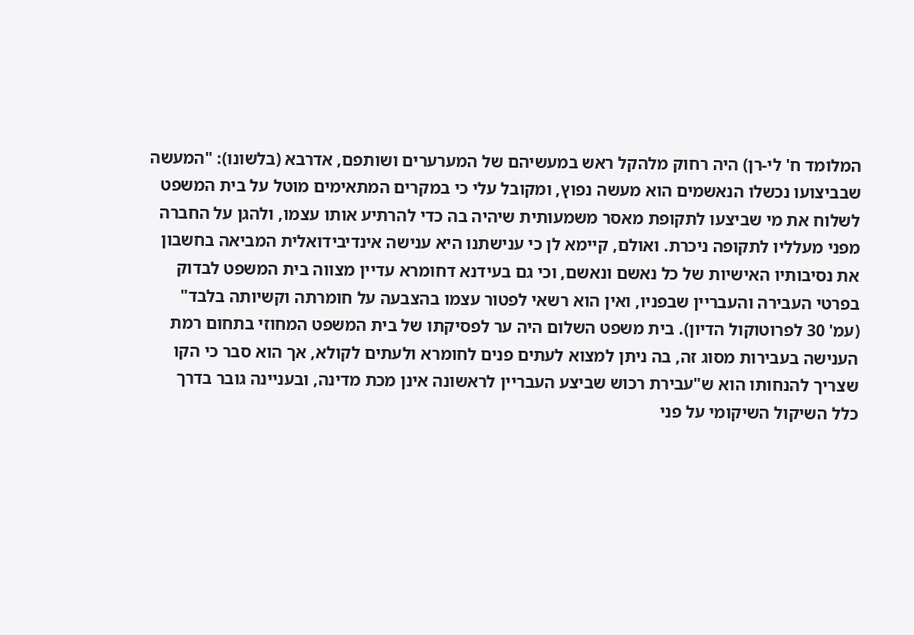המלומד ח' לי-רן) היה רחוק מלהקל ראש במעשיהם של המערערים ושותפם, אדרבא (בלשונו): "המעשה שבביצועו נכשלו הנאשמים הוא מעשה נפוץ, ומקובל עלי כי במקרים המתאימים מוטל על בית המשפט לשלוח את מי שביצעו לתקופת מאסר משמעותית שיהיה בה כדי להרתיע אותו עצמו, ולהגן על החברה מפני מעלליו לתקופה ניכרת. ואולם, קיימא לן כי ענישתנו היא ענישה אינדיבידואלית המביאה בחשבון את נסיבותיו האישיות של כל נאשם ונאשם, וכי גם בעידנא דחומרא עדיין מצווה בית המשפט לבדוק בפרטי העבירה והעבריין שבפניו, ואין הוא רשאי לפטור עצמו בהצבעה על חומרתה וקשיותה בלבד" (עמ' 30 לפרוטוקול הדיון). בית משפט השלום היה ער לפסיקתו של בית המשפט המחוזי בתחום רמת הענישה בעבירות מסוג זה, בה ניתן למצוא לעתים פנים לחומרא ולעתים לקולא, אך הוא סבר כי הקו שצריך להנחותו הוא ש"עבירת רכוש שביצע העבריין לראשונה אינן מכת מדינה, ובעניינה גובר בדרך כלל השיקול השיקומי על פני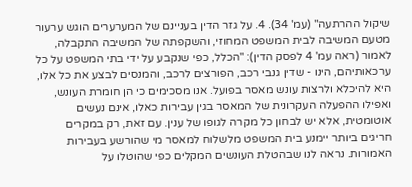שיקול ההרתעה" (עמ' 34). 4. על גזר הדין בעניינם של המערערים הוגש ערעור מטעם המשיבה לבית המשפט המחוזי, והשקפתה של המשיבה התקבלה, לאמור (ראה עמ' 4 לפסק הדין): "הכלל, כפי שנקבע על ידי בתי המשפט על כל ערכאותיהם, הינו - שדין גנבי רכב, הפורצים לרכב, והמנסים לבצע את כל אלו, היא להיכלא ולרצות עונש מאסר בפועל. אנו מסכימים כי הן חומרת העונש, ואפילו ההפעלה העקרונית של המאסר בגין עבירות כאלו, אינם נעשים אוטומטית, אלא יש לבחון כל מקרה לגופו של ענין. עם זאת, רק במקרים חריגים ביותר יימנע בית המשפט מלשלוח למאסר מי שהורשע בעבירות האמורות. נראה לנו שבהטלת העונשים המקלים כפי שהוטלו על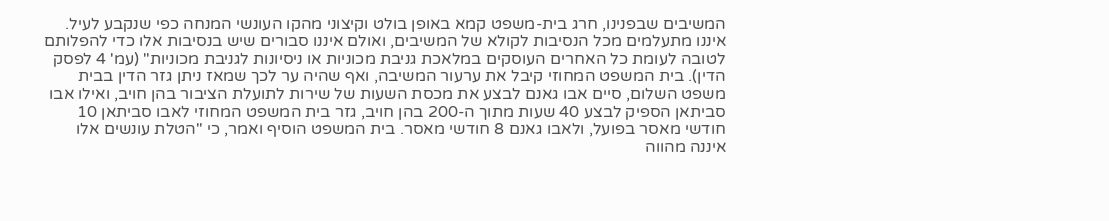המשיבים שבפנינו, חרג בית-משפט קמא באופן בולט וקיצוני מהקו העונשי המנחה כפי שנקבע לעיל. איננו מתעלמים מכל הנסיבות לקולא של המשיבים, ואולם איננו סבורים שיש בנסיבות אלו כדי להפלותם לטובה לעומת כל האחרים העוסקים במלאכת גניבת מכוניות או ניסיונות לגניבת מכוניות" (עמ' 4 לפסק הדין). בית המשפט המחוזי קיבל את ערעור המשיבה, ואף שהיה ער לכך שמאז ניתן גזר הדין בבית משפט השלום, סיים אבו גאנם לבצע את מכסת השעות של שירות לתועלת הציבור בהן חויב, ואילו אבו סביתאן הספיק לבצע 40 שעות מתוך ה-200 בהן חויב, גזר בית המשפט המחוזי לאבו סביתאן 10 חודשי מאסר בפועל, ולאבו גאנם 8 חודשי מאסר. בית המשפט הוסיף ואמר, כי "הטלת עונשים אלו איננה מהווה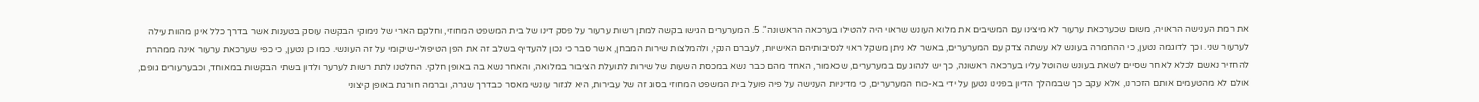את רמת הענישה הראויה, משום שכערכאת ערעור לא מיצינו עם המשיבים את מלוא העונש שראוי היה להטילו בערכאה הראשונה". 5. המערערים הגישו בקשה למתן רשות ערעור על פסק דינו של בית המשפט המחוזי, וחלקם הארי של נימוקי הבקשה עוסק בטענות אשר בדרך כלל אינן מהוות עילה לערעור שני. וכך לדוגמה נטען, כי ההחמרה בעונש לא עשתה צדק עם המערערים, באשר לא ניתן משקל ראוי לנסיבותיהם האישיות, לעברם הנקי, ולהמלצות שירות המבחן, אשר סבר כי נכון להעדיף בשלב זה את הפן הטיפולי-שיקומי על זה העונשי. כמו כן נטען, כי כפי שערכאת ערעור אינה ממהרת להחזיר נאשם לכלא לאחר שסיים לשאת בעונש שהוטל עליו בערכאה ראשונה, כך יש לנהוג עם במערערים, שכאמור, האחד מהם כבר נשא במכסת השעות של שירות לתועלת הציבור במלואה, והאחר נשא בה באופן חלקי. החלטנו לתת רשות לערער ולדון בשתי הבקשות במאוחד, וכבערעורים גופם, אולם לא מהטעמים אותם הזכרנו, אלא עקב כך שבמהלך הדיון בפנינו נטען על ידי בא-כוח המערערים, כי מדיניות הענישה על פיה פועל בית המשפט המחוזי בסוג זה של עבירות, היא לגזור עונשי מאסר כבדרך שגרה, וברמה חורגת באופן קיצוני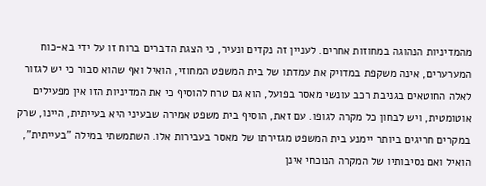מהמדיניות הנהוגה במחוזות אחרים. לעניין זה נקדים ונעיר, כי הצגת הדברים ברוח זו על ידי בא-כוח המערערים, אינה משקפת במדויק את עמדתו של בית המשפט המחוזי, הואיל ואף שהוא סבור כי יש לגזור לאלה החוטאים בגניבת רכב עונשי מאסר בפועל, הוא גם טרח להוסיף כי את המדיניות הזו אין מפעילים אוטומטית, ויש לבחון כל מקרה לגופו. עם זאת, הוסיף בית משפט אמירה שבעיני היא בעייתית, היינו, שרק במקרים חריגים ביותר יימנע בית המשפט מגזירתו של מאסר בעבירות אלו. השתמשתי במילה "בעייתית", הואיל ואם נסיבותיו של המקרה הנוכחי אינן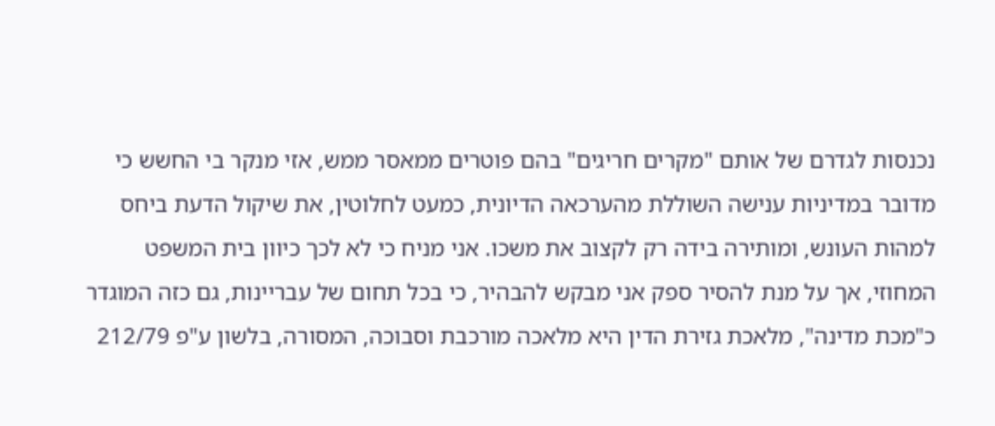נכנסות לגדרם של אותם "מקרים חריגים" בהם פוטרים ממאסר ממש, אזי מנקר בי החשש כי מדובר במדיניות ענישה השוללת מהערכאה הדיונית, כמעט לחלוטין, את שיקול הדעת ביחס למהות העונש, ומותירה בידה רק לקצוב את משכו. אני מניח כי לא לכך כיוון בית המשפט המחוזי, אך על מנת להסיר ספק אני מבקש להבהיר, כי בכל תחום של עבריינות, גם כזה המוגדר כ"מכת מדינה", מלאכת גזירת הדין היא מלאכה מורכבת וסבוכה, המסורה, בלשון ע"פ 212/79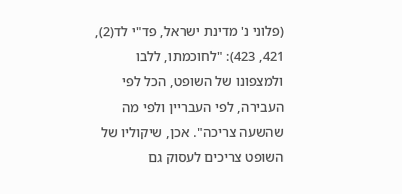(פלוני נ' מדינת ישראל, פד"י לד(2), 421, 423): "לחוכמתו, ללבו ולמצפונו של השופט, הכל לפי העבירה, לפי העבריין ולפי מה שהשעה צריכה". אכן, שיקוליו של השופט צריכים לעסוק גם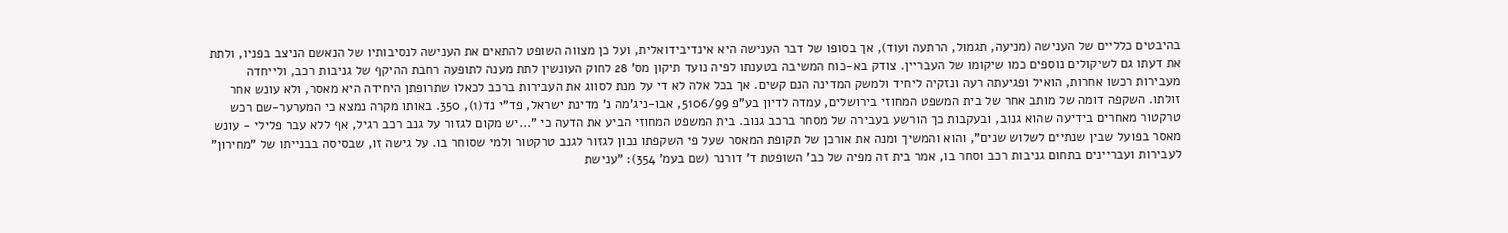בהיבטים כלליים של הענישה (מניעה, תגמול, הרתעה ועוד), אך בסופו של דבר הענישה היא אינדיבידואלית, ועל כן מצווה השופט להתאים את הענישה לנסיבותיו של הנאשם הניצב בפניו, ולתת את דעתו גם לשיקולים נוספים כמו שיקומו של העבריין. צודק בא-כוח המשיבה בטענתו לפיה נועד תיקון מס' 28 לחוק העונשין לתת מענה לתופעה רחבת ההיקף של גניבות רכב, ולייחדה מעבירות רכשו אחרות, הואיל ופגיעתה רעה ונזקיה ליחיד ולמשק המדינה הנם קשים. אך בכל אלה לא די על מנת לסווג את העבירות ברכב לכאלו שתרופתן היחידה היא מאסר, ולא עונש אחר זולתו. השקפה דומה של מותב אחר של בית המשפט המחוזי בירושלים, עמדה לדיון בע"פ 5106/99, אבו-ניג'מה נ' מדינת ישראל, פד"י נד(1), 350. באותו מקרה נמצא כי המערער-שם רכש טרקטור מאחרים בידיעה שהוא גנוב, ובעקבות כך הורשע בעבירה של מסחר ברכב גנוב. בית המשפט המחוזי הביע את הדעה כי "...יש מקום לגזור על גנב רכב רגיל, אף ללא עבר פלילי - עונש מאסר בפועל שבין שנתיים לשלוש שנים", והוא והמשיך ומנה את אורכן של תקופת המאסר שעל פי השקפתו נכון לגזור לגנב טרקטור ולמי שסוחר בו. על גישה זו, שבסיסה בבנייתו של "מחירון" לעבירות ועבריינים בתחום גניבות רכב וסחר בו, אמר בית זה מפיה של כב' השופטת ד' דורנר (שם בעמ' 354): "ענישת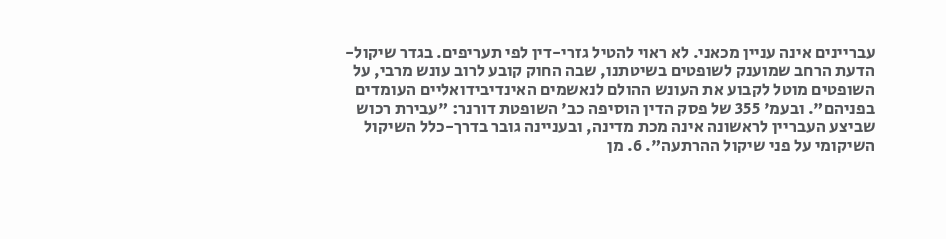עבריינים אינה עניין מכאני. לא ראוי להטיל גזרי-דין לפי תעריפים. בגדר שיקול-הדעת הרחב שמוענק לשופטים בשיטתנו, שבה החוק קובע לרוב עונש מרבי, על השופטים מוטל לקבוע את העונש ההולם לנאשמים האינדיבידואליים העומדים בפניהם". ובעמ' 355 של פסק הדין הוסיפה כב' השופטת דורנר: "עבירת רכוש שביצע העבריין לראשונה אינה מכת מדינה, ובעניינה גובר בדרך-כלל השיקול השיקומי על פני שיקול ההרתעה". 6. מן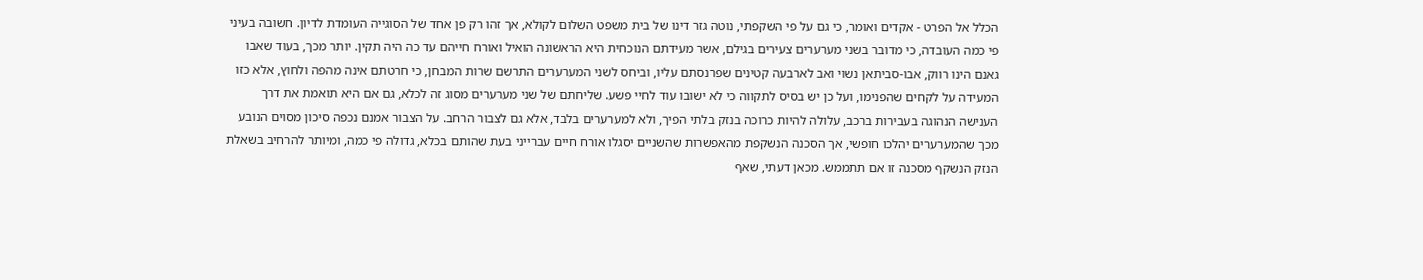הכלל אל הפרט - אקדים ואומר, כי גם על פי השקפתי, נוטה גזר דינו של בית משפט השלום לקולא, אך זהו רק פן אחד של הסוגייה העומדת לדיון. חשובה בעיני פי כמה העובדה, כי מדובר בשני מערערים צעירים בגילם, אשר מעידתם הנוכחית היא הראשונה הואיל ואורח חייהם עד כה היה תקין. יותר מכך, בעוד שאבו גאנם הינו רווק, אבו-סביתאן נשוי ואב לארבעה קטינים שפרנסתם עליו, וביחס לשני המערערים התרשם שרות המבחן, כי חרטתם אינה מהפה ולחוץ, אלא כזו המעידה על לקחים שהפנימו, ועל כן יש בסיס לתקווה כי לא ישובו עוד לחיי פשע. שליחתם של שני מערערים מסוג זה לכלא, גם אם היא תואמת את דרך הענישה הנהוגה בעבירות ברכב, עלולה להיות כרוכה בנזק בלתי הפיך, ולא למערערים בלבד, אלא גם לצבור הרחב. על הצבור אמנם נכפה סיכון מסוים הנובע מכך שהמערערים יהלכו חופשי, אך הסכנה הנשקפת מהאפשרות שהשניים יסגלו אורח חיים עברייני בעת שהותם בכלא, גדולה פי כמה, ומיותר להרחיב בשאלת הנזק הנשקף מסכנה זו אם תתממש. מכאן דעתי, שאף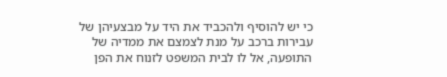כי יש להוסיף ולהכביד את היד על מבצעיהן של עבירות ברכב על מנת לצמצם את ממדיה של התופעה, אל לו לבית המשפט לזנוח את הפן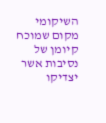השיקומי מקום שמוכח קיומן של נסיבות אשר יצדיקו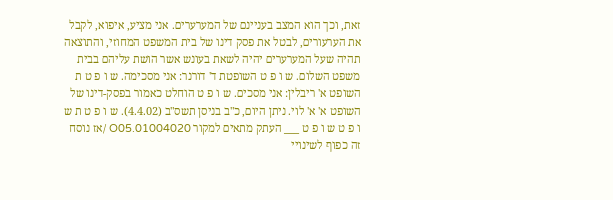זאת, וכך הוא המצב בעניינם של המערערים. אני מציע, איפוא, לקבל את הערעורים, לבטל את פסק דינו של בית המשפט המחוזי, והתוצאה תהיה שעל המערערים יהיה לשאת בעונש אשר הושת עליהם בבית משפט השלום. ש ו פ ט השופטת ד' דורנר: אני מסכימה. ש ו פ ט ת השופט א' ריבלין: אני מסכים. ש ו פ ט הוחלט כאמור בפסק-דינו של השופט א' א' לוי. ניתן היום, כ"ב בניסן תשס"ב (4.4.02). ש ו פ ט ת ש ו פ ט ש ו פ ט ___ העתק מתאים למקור 01004020.O05 /אז נוסח זה כפוף לשינויי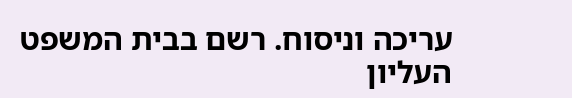עריכה וניסוח. רשם בבית המשפט העליון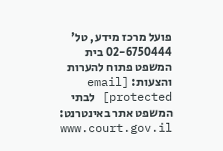פועל מרכז מידע, טל' 02-6750444 בית המשפט פתוח להערות והצעות: [email protected] לבתי המשפט אתר באינטרנט: www.court.gov.il